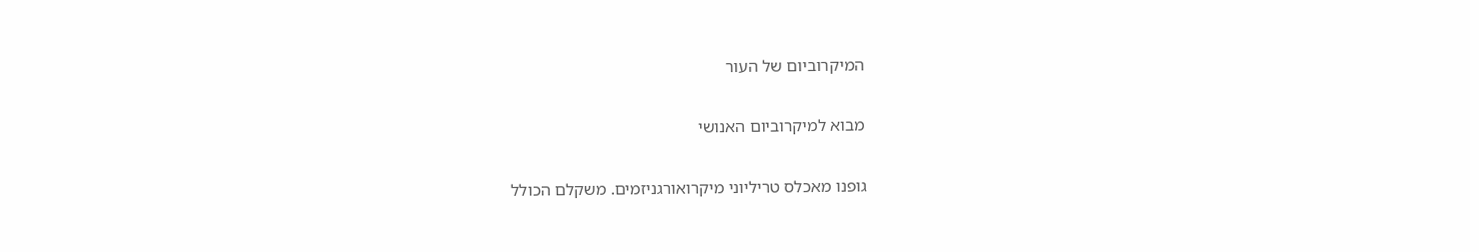המיקרוביום של העור

מבוא למיקרוביום האנושי

גופנו מאכלס טריליוני מיקרואורגניזמים. משקלם הכולל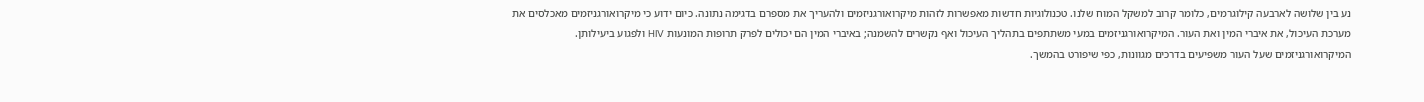נע בין שלושה לארבעה קילוגרמים, כלומר קרוב למשקל המוח שלנו. טכנולוגיות חדשות מאפשרות לזהות מיקרואורגניזמים ולהעריך את מספרם בדגימה נתונה. כיום ידוע כי מיקרואורגניזמים מאכלסים את מערכת העיכול, את איברי המין ואת העור. המיקרואורגניזמים במעי משתתפים בתהליך העיכול ואף נקשרים להשמנה; באיברי המין הם יכולים לפרק תרופות המונעות HIV ולפגוע ביעילותן. המיקרואורגניזמים שעל העור משפיעים בדרכים מגוונות, כפי שיפורט בהמשך.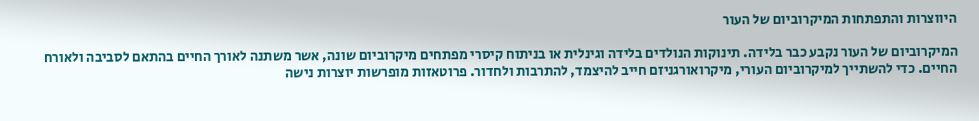היווצרות והתפתחות המיקרוביום של העור

המיקרוביום של העור נקבע כבר בלידה. תינוקות הנולדים בלידה וגינלית או בניתוח קיסרי מפתחים מיקרוביום שונה, אשר משתנה לאורך החיים בהתאם לסביבה ולאורח החיים. כדי להשתייך למיקרוביום העורי, מיקרואורגניזם חייב להיצמד, להתרבות ולחדור. פרוטאזות מופרשות יוצרות נישה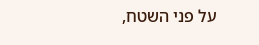על פני השטח,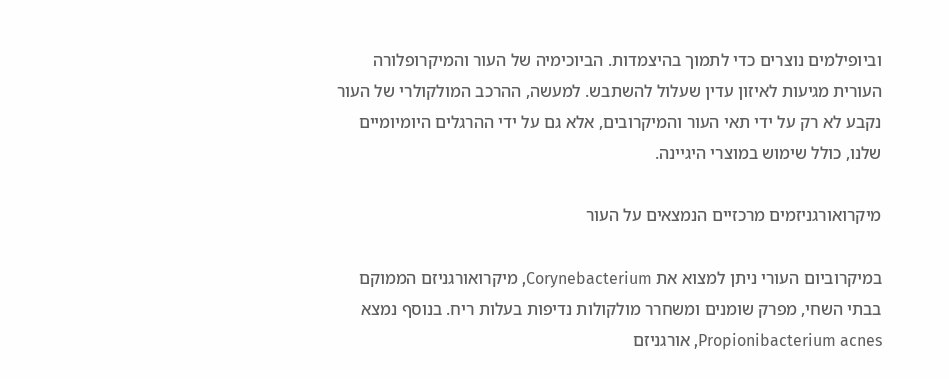וביופילמים נוצרים כדי לתמוך בהיצמדות. הביוכימיה של העור והמיקרופלורה העורית מגיעות לאיזון עדין שעלול להשתבש. למעשה, ההרכב המולקולרי של העור נקבע לא רק על ידי תאי העור והמיקרובים, אלא גם על ידי ההרגלים היומיומיים שלנו, כולל שימוש במוצרי היגיינה.

מיקרואורגניזמים מרכזיים הנמצאים על העור

במיקרוביום העורי ניתן למצוא את Corynebacterium, מיקרואורגניזם הממוקם בבתי השחי, מפרק שומנים ומשחרר מולקולות נדיפות בעלות ריח. בנוסף נמצא Propionibacterium acnes, אורגניזם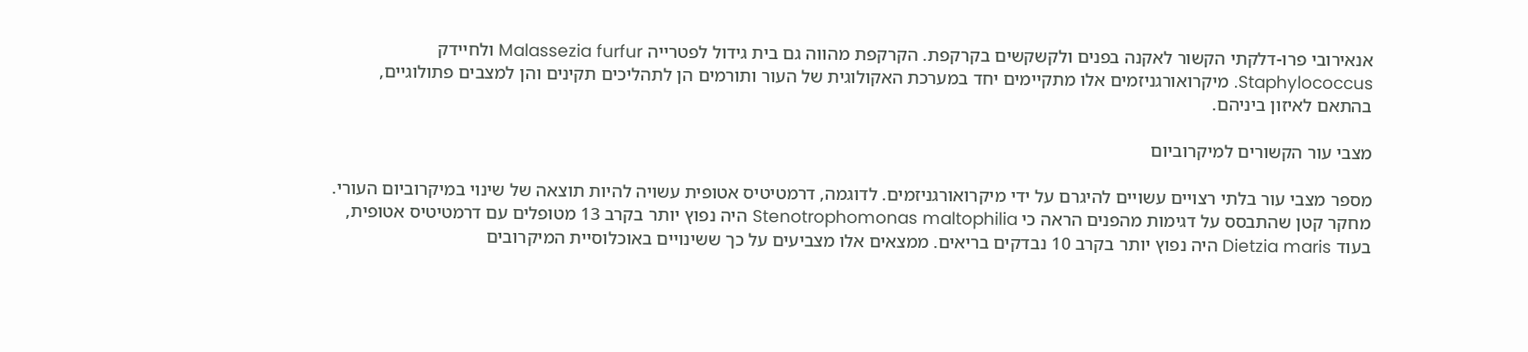אנאירובי פרו-דלקתי הקשור לאקנה בפנים ולקשקשים בקרקפת. הקרקפת מהווה גם בית גידול לפטרייה Malassezia furfur ולחיידק Staphylococcus. מיקרואורגניזמים אלו מתקיימים יחד במערכת האקולוגית של העור ותורמים הן לתהליכים תקינים והן למצבים פתולוגיים, בהתאם לאיזון ביניהם.

מצבי עור הקשורים למיקרוביום

מספר מצבי עור בלתי רצויים עשויים להיגרם על ידי מיקרואורגניזמים. לדוגמה, דרמטיטיס אטופית עשויה להיות תוצאה של שינוי במיקרוביום העורי. מחקר קטן שהתבסס על דגימות מהפנים הראה כי Stenotrophomonas maltophilia היה נפוץ יותר בקרב 13 מטופלים עם דרמטיטיס אטופית, בעוד Dietzia maris היה נפוץ יותר בקרב 10 נבדקים בריאים. ממצאים אלו מצביעים על כך ששינויים באוכלוסיית המיקרובים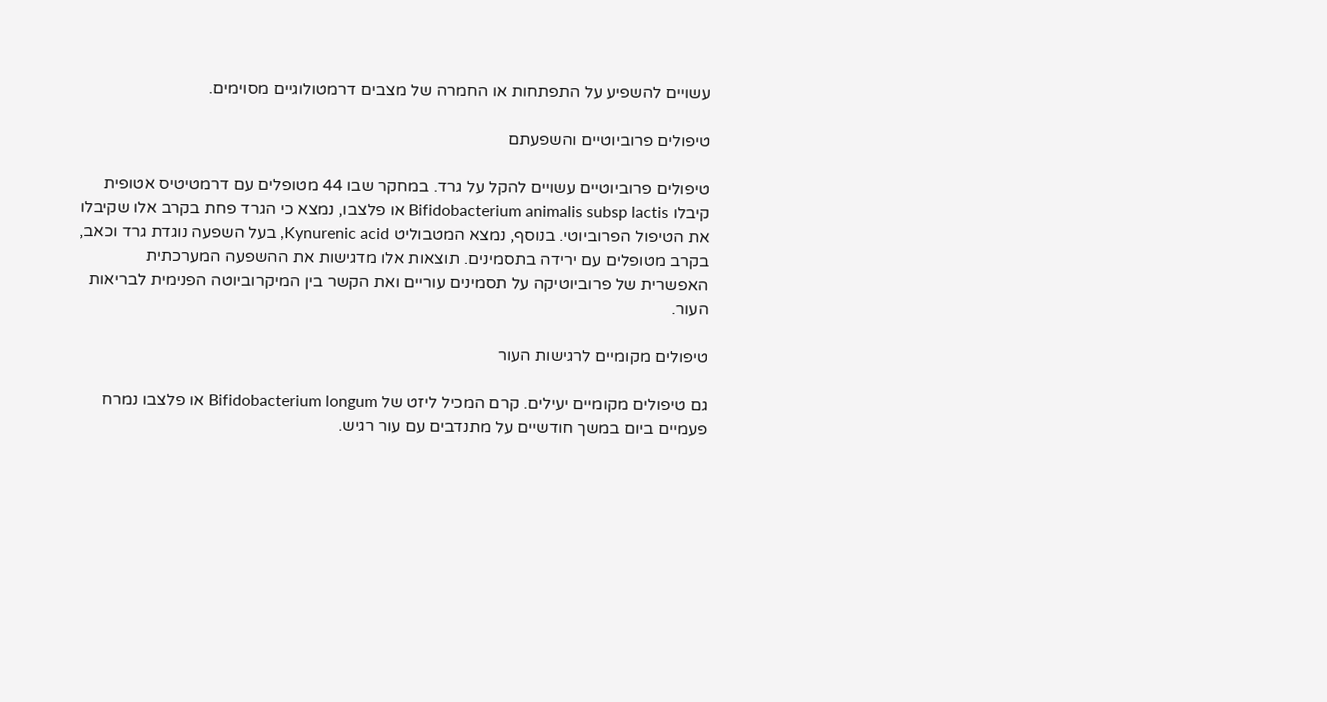עשויים להשפיע על התפתחות או החמרה של מצבים דרמטולוגיים מסוימים.

טיפולים פרוביוטיים והשפעתם

טיפולים פרוביוטיים עשויים להקל על גרד. במחקר שבו 44 מטופלים עם דרמטיטיס אטופית קיבלו Bifidobacterium animalis subsp lactis או פלצבו, נמצא כי הגרד פחת בקרב אלו שקיבלו את הטיפול הפרוביוטי. בנוסף, נמצא המטבוליט Kynurenic acid, בעל השפעה נוגדת גרד וכאב, בקרב מטופלים עם ירידה בתסמינים. תוצאות אלו מדגישות את ההשפעה המערכתית האפשרית של פרוביוטיקה על תסמינים עוריים ואת הקשר בין המיקרוביוטה הפנימית לבריאות העור.

טיפולים מקומיים לרגישות העור

גם טיפולים מקומיים יעילים. קרם המכיל ליזט של Bifidobacterium longum או פלצבו נמרח פעמיים ביום במשך חודשיים על מתנדבים עם עור רגיש.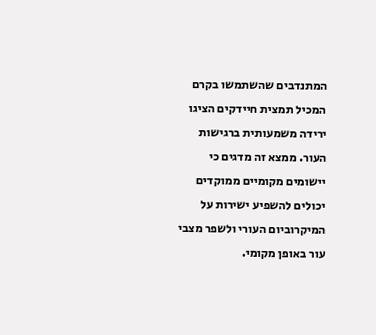המתנדבים שהשתמשו בקרם המכיל תמצית חיידקים הציגו ירידה משמעותית ברגישות העור. ממצא זה מדגים כי יישומים מקומיים ממוקדים יכולים להשפיע ישירות על המיקרוביום העורי ולשפר מצבי עור באופן מקומי.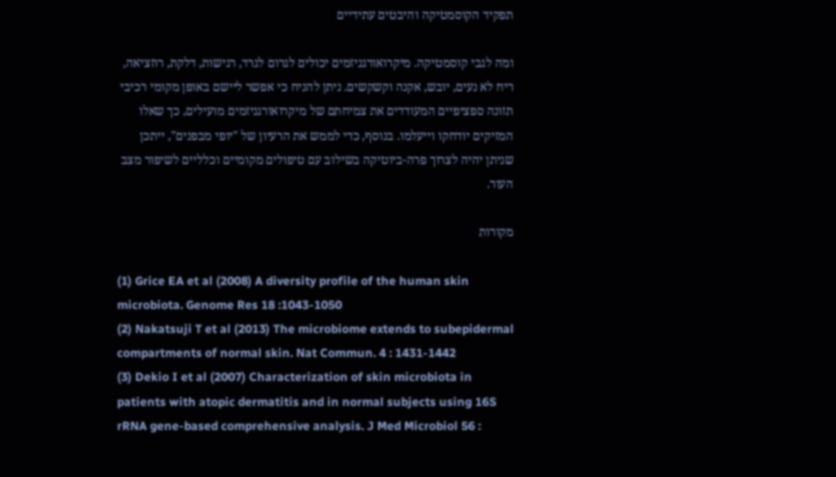תפקיד הקוסמטיקה והיבטים עתידיים

ומה לגבי קוסמטיקה. מיקרואורגניזמים יכולים לגרום לגרד, רגישות, דלקת, רוזציאה, ריח לא נעים, יובש, אקנה וקשקשים. ניתן להניח כי אפשר ליישם באופן מקומי רכיבי תזונה ספציפיים המעודדים את צמיחתם של מיקרואורגניזמים מועילים, כך שאלו המזיקים יודחקו וייעלמו. בנוסף, כדי לממש את הרעיון של "יופי מבפנים", ייתכן שניתן יהיה לצרוך פרה-ביוטיקה בשילוב עם טיפולים מקומיים וכלליים לשיפור מצב העור.

מקורות

(1) Grice EA et al (2008) A diversity profile of the human skin microbiota. Genome Res 18 :1043-1050
(2) Nakatsuji T et al (2013) The microbiome extends to subepidermal compartments of normal skin. Nat Commun. 4 : 1431-1442
(3) Dekio I et al (2007) Characterization of skin microbiota in patients with atopic dermatitis and in normal subjects using 16S rRNA gene-based comprehensive analysis. J Med Microbiol 56 :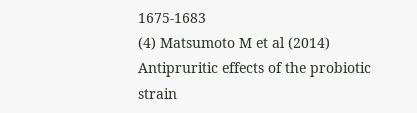1675-1683
(4) Matsumoto M et al (2014) Antipruritic effects of the probiotic strain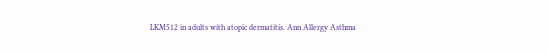LKM512 in adults with atopic dermatitis. Ann Allergy Asthma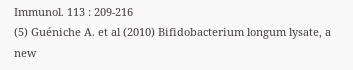Immunol. 113 : 209-216
(5) Guéniche A. et al (2010) Bifidobacterium longum lysate, a new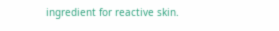ingredient for reactive skin.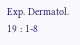Exp. Dermatol. 19 : 1-8